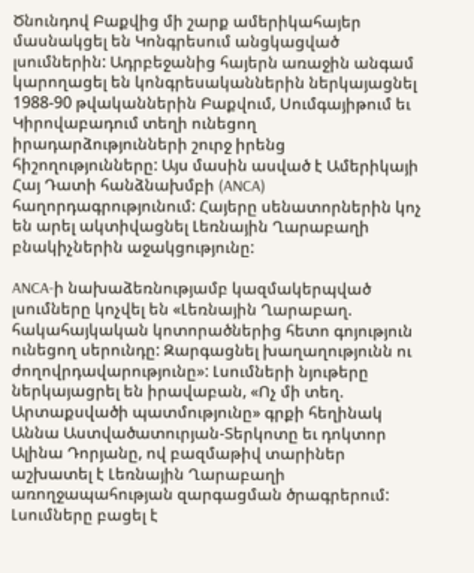Ծնունդով Բաքվից մի շարք ամերիկահայեր մասնակցել են Կոնգրեսում անցկացված լսումներին: Ադրբեջանից հայերն առաջին անգամ կարողացել են կոնգրեսականներին ներկայացնել 1988-90 թվականներին Բաքվում, Սումգայիթում եւ Կիրովաբադում տեղի ունեցող իրադարձությունների շուրջ իրենց հիշողությունները: Այս մասին ասված է Ամերիկայի Հայ Դատի հանձնախմբի (ANCA) հաղորդագրությունում: Հայերը սենատորներին կոչ են արել ակտիվացնել Լեռնային Ղարաբաղի բնակիչներին աջակցությունը:

ANCA-ի նախաձեռնությամբ կազմակերպված լսումները կոչվել են «Լեռնային Ղարաբաղ. հակահայկական կոտորածներից հետո գոյություն ունեցող սերունդը: Զարգացնել խաղաղությունն ու ժողովրդավարությունը»: Լսումների նյութերը ներկայացրել են իրավաբան, «Ոչ մի տեղ. Արտաքսվածի պատմությունը» գրքի հեղինակ Աննա Աստվածատուրյան-Տերկոտը եւ դոկտոր Ալինա Դորյանը, ով բազմաթիվ տարիներ աշխատել է Լեռնային Ղարաբաղի առողջապահության զարգացման ծրագրերում: Լսումները բացել է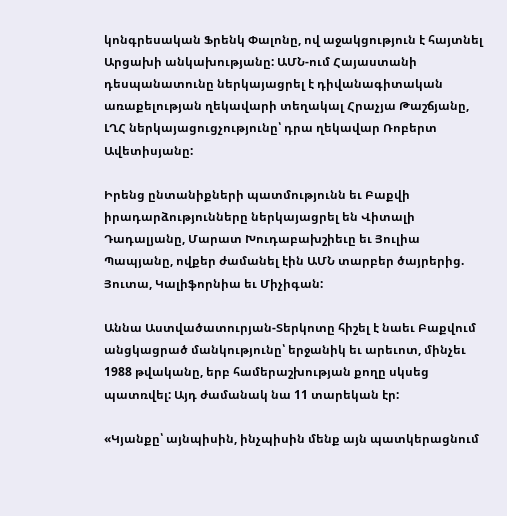կոնգրեսական Ֆրենկ Փալոնը, ով աջակցություն է հայտնել Արցախի անկախությանը: ԱՄՆ-ում Հայաստանի դեսպանատունը ներկայացրել է դիվանագիտական առաքելության ղեկավարի տեղակալ Հրաչյա Թաշճյանը, ԼՂՀ ներկայացուցչությունը՝ դրա ղեկավար Ռոբերտ Ավետիսյանը:

Իրենց ընտանիքների պատմությունն եւ Բաքվի իրադարձությունները ներկայացրել են Վիտալի Դադալյանը, Մարատ Խուդաբախշիեւը եւ Յուլիա Պապյանը, ովքեր ժամանել էին ԱՄՆ տարբեր ծայրերից. Յուտա, Կալիֆորնիա եւ Միչիգան:

Աննա Աստվածատուրյան-Տերկոտը հիշել է նաեւ Բաքվում անցկացրած մանկությունը՝ երջանիկ եւ արեւոտ, մինչեւ 1988 թվականը, երբ համերաշխության քողը սկսեց պատռվել: Այդ ժամանակ նա 11 տարեկան էր:

«Կյանքը՝ այնպիսին, ինչպիսին մենք այն պատկերացնում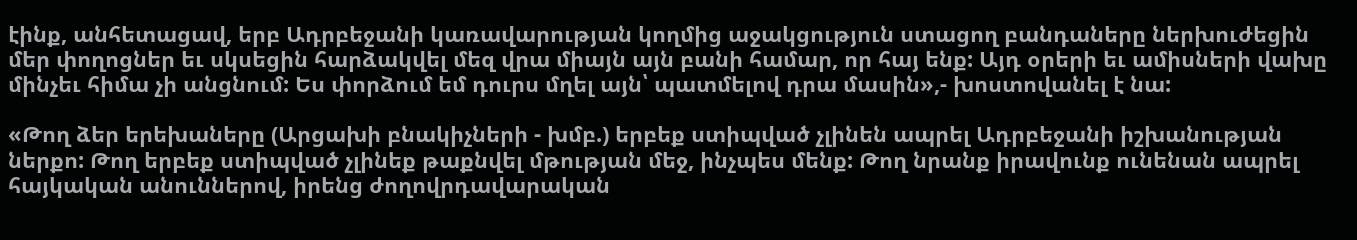էինք, անհետացավ, երբ Ադրբեջանի կառավարության կողմից աջակցություն ստացող բանդաները ներխուժեցին մեր փողոցներ եւ սկսեցին հարձակվել մեզ վրա միայն այն բանի համար, որ հայ ենք: Այդ օրերի եւ ամիսների վախը մինչեւ հիմա չի անցնում: Ես փորձում եմ դուրս մղել այն՝ պատմելով դրա մասին»,- խոստովանել է նա:

«Թող ձեր երեխաները (Արցախի բնակիչների - խմբ.) երբեք ստիպված չլինեն ապրել Ադրբեջանի իշխանության ներքո: Թող երբեք ստիպված չլինեք թաքնվել մթության մեջ, ինչպես մենք: Թող նրանք իրավունք ունենան ապրել հայկական անուններով, իրենց ժողովրդավարական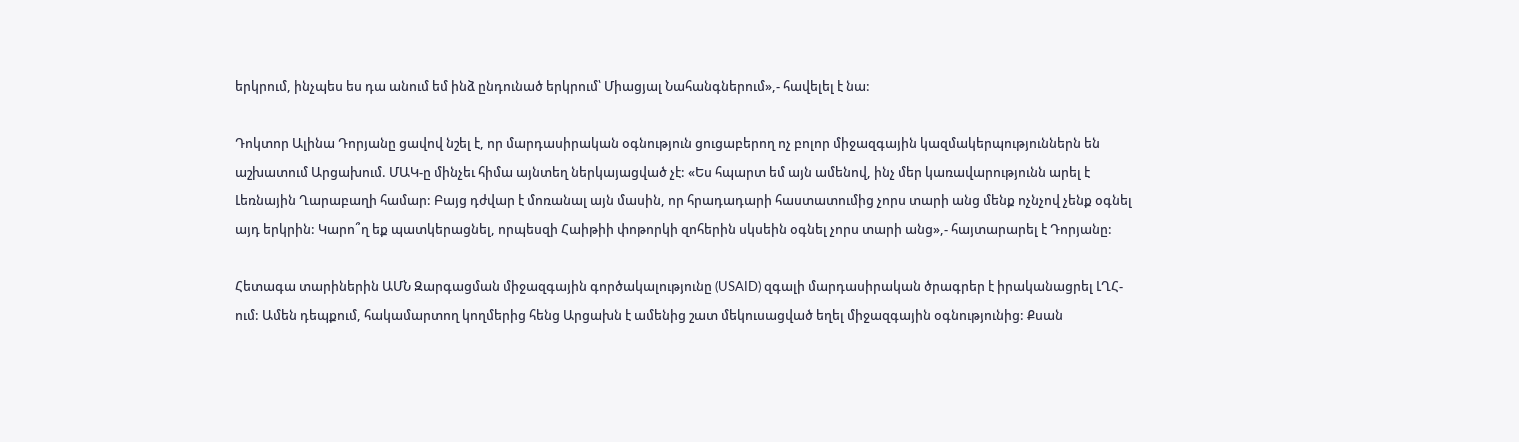երկրում, ինչպես ես դա անում եմ ինձ ընդունած երկրում՝ Միացյալ Նահանգներում»,- հավելել է նա:

Դոկտոր Ալինա Դորյանը ցավով նշել է, որ մարդասիրական օգնություն ցուցաբերող ոչ բոլոր միջազգային կազմակերպություններն են աշխատում Արցախում. ՄԱԿ-ը մինչեւ հիմա այնտեղ ներկայացված չէ: «Ես հպարտ եմ այն ամենով, ինչ մեր կառավարությունն արել է Լեռնային Ղարաբաղի համար: Բայց դժվար է մոռանալ այն մասին, որ հրադադարի հաստատումից չորս տարի անց մենք ոչնչով չենք օգնել այդ երկրին: Կարո՞ղ եք պատկերացնել, որպեսզի Հաիթիի փոթորկի զոհերին սկսեին օգնել չորս տարի անց»,- հայտարարել է Դորյանը:

Հետագա տարիներին ԱՄՆ Զարգացման միջազգային գործակալությունը (USAID) զգալի մարդասիրական ծրագրեր է իրականացրել ԼՂՀ-ում: Ամեն դեպքում, հակամարտող կողմերից հենց Արցախն է ամենից շատ մեկուսացված եղել միջազգային օգնությունից: Քսան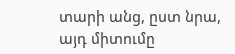տարի անց, ըստ նրա, այդ միտումը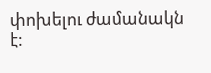փոխելու ժամանակն է: